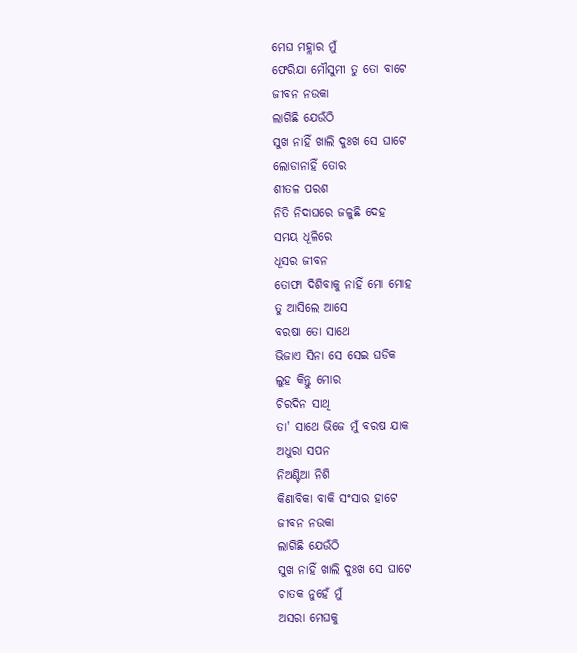ମେଘ ମହ୍ଲାର ମୁଁ
ଫେରିଯା ମୌସୁମୀ ତୁ ତୋ ବାଟେ
ଜୀବନ ନଉକା
ଲାଗିଛି ଯେଉଁଠି
ସୁଖ ନାହିଁ ଖାଲି ଦୁଃଖ ସେ ଘାଟେ
ଲୋଡାନାହିଁ ତୋର
ଶୀତଳ ପରଶ
ନିତି ନିଦାଘରେ ଜଳୁଛି ଦେହ
ସମୟ ଧୂଳିରେ
ଧୂସର ଜୀବନ
ତୋଫା ଦିଶିବାକୁ ନାହିଁ ମୋ ମୋହ
ତୁ ଆସିଲେ ଆସେ
ବରଷା ତୋ ସାଥେ
ଭିଜାଏ ସିନା ସେ ସେଇ ଘଡିକ
ଲୁହ କିନ୍ତୁ ମୋର
ଚିରଦିନ ସାଥି
ତା' ସାଥେ ଭିଜେ ମୁଁ ବରଷ ଯାକ
ଅଧୁରା ସପନ
ନିଅଣ୍ଟିଆ ନିଶି
କିଣାବିକା ବାକି ସଂସାର ହାଟେ
ଜୀବନ ନଉକା
ଲାଗିଛି ଯେଉଁଠି
ସୁଖ ନାହିଁ ଖାଲି ଦୁଃଖ ସେ ଘାଟେ
ଚାତକ ନୁହେଁ ମୁଁ
ଅସରା ମେଘକୁ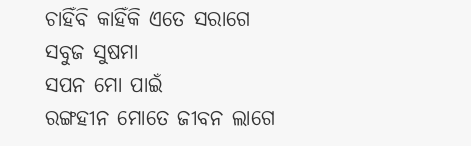ଚାହିଁବି କାହିଁକି ଏତେ ସରାଗେ
ସବୁଜ ସୁଷମା
ସପନ ମୋ ପାଇଁ
ରଙ୍ଗହୀନ ମୋତେ ଜୀବନ ଲାଗେ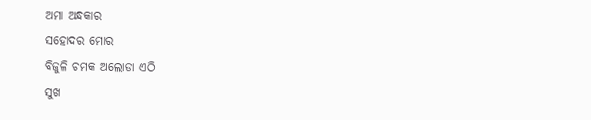ଅମା ଅନ୍ଧକାର
ସହୋଦର ମୋର
ବିଜୁଳି ଚମକ ଅଲୋଡା ଏଠି
ସୁଖ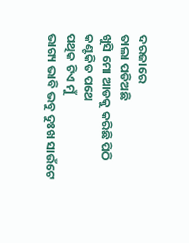ଦରଜାରେ
ତାଲା ପଡିଅଛି
ଖୁସି ମୋ ଆଡକୁ କରିଛି ପିଠି
କଣ୍ଟକିତ ପଥେ
ପଥିକ ଟିଏ ମୁଁ
ଭାଗ୍ୟ ଭାବି ଭବୁ ଦୁଃଖ ସାଉଁଟେ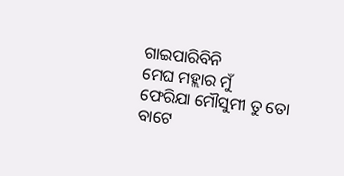ଗାଇପାରିବିନି
ମେଘ ମହ୍ଲାର ମୁଁ
ଫେରିଯା ମୌସୁମୀ ତୁ ତୋ ବାଟେ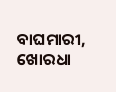ବାଘମାରୀ, ଖୋରଧା